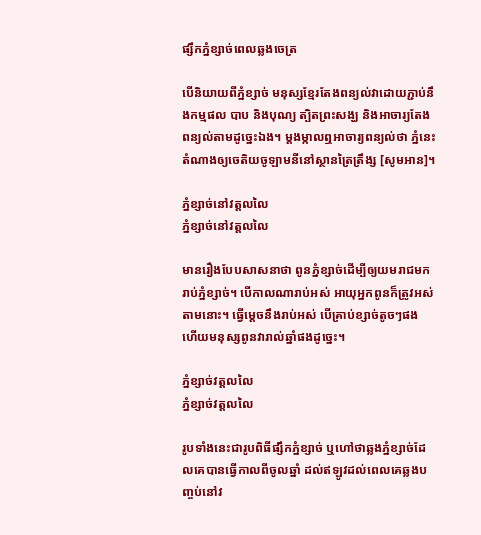ផ្សឹកភ្នំខ្សាច់ពេលឆ្លងចេត្រ

បើនិយាយពីភ្នំខ្សាច់ មនុស្សខ្មែរតែងពន្យល់វាដោយភ្ជាប់នឹងកម្មផល បាប និងបុណ្យ ត្បិតព្រះសង្ឃ និងអាចារ្យតែងពន្យល់តាមដូច្នេះឯង។ ម្តងម្កាលឮអាចារ្យពន្យល់ថា ភ្នំនេះតំណាងឲ្យចេតិយចូឡាមនីនៅស្ថានត្រៃត្រឹង្ស [សូមអាន]។

ភ្នំខ្សាច់នៅវត្តលលៃ
ភ្នំខ្សាច់នៅវត្តលលៃ

មានរឿងបែបសាសនាថា ពូនភ្នំខ្សាច់ដើម្បីឲ្យយមរាជមករាប់ភ្នំខ្សាច់។ បើកាលណារាប់អស់ អាយុអ្នកពូនក៏ត្រូវអស់តាមនោះ។ ធ្វើម្តេចនឹងរាប់អស់ បើគ្រាប់ខ្សាច់តូចៗផង ហើយមនុស្សពូនវារាល់ឆ្នាំផងដូច្នេះ។

ភ្នំខ្សាច់វត្តលលៃ
ភ្នំខ្សាច់វត្តលលៃ

រូបទាំងនេះជារូបពិធីផ្សឹកភ្នំខ្សាច់ ឬហៅថាឆ្លងភ្នំខ្សាច់ដែលគេបានធ្វើកាលពីចូលឆ្នាំ ដល់ឥឡូវដល់ពេលគេឆ្លងបញ្ចប់នៅវ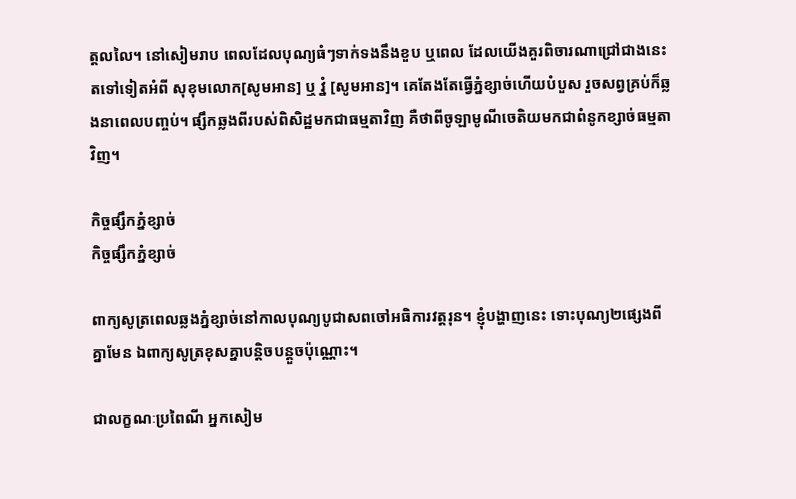ត្តលលៃ។ នៅសៀមរាប ពេលដែលបុណ្យធំៗទាក់ទងនឹងខួប ឬពេល ដែលយើងគួរពិចារណាជ្រៅជាងនេះតទៅទៀតអំពី សុខុមលោក[សូមអាន] ឬ វ្នំ [សូមអាន]។ គេតែងតែធ្វើភ្នំខ្សាច់ហើយបំបួស រួចសព្វគ្រប់ក៏ឆ្លងនាពេលបញ្ចប់។ ផ្សឹកឆ្លងពីរបស់ពិសិដ្ឋមកជាធម្មតាវិញ គឺថាពីចូឡាមូណីចេតិយមកជាពំនូកខ្សាច់ធម្មតាវិញ។

កិច្ចផ្សឹកភ្នំខ្សាច់
កិច្ចផ្សឹកភ្នំខ្សាច់

ពាក្យសូត្រពេលឆ្លងភ្នំខ្សាច់នៅកាលបុណ្យបូជាសពចៅអធិការវត្តរុន។ ខ្ញុំបង្ហាញនេះ ទោះបុណ្យ២ផ្សេងពីគ្នាមែន ឯពាក្យសូត្រខុសគ្នាបន្តិចបន្តួចប៉ុណ្ណោះ។

ជាលក្ខណៈប្រពៃណី អ្នកសៀម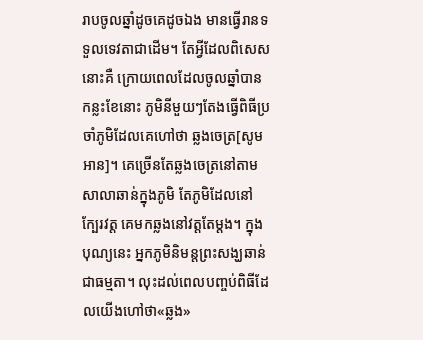រាបចូលឆ្នាំដូចគេដូចឯង មានធ្វើរានទទួលទេវតាជាដើម។ តែអ្វីដែលពិសេសនោះគឺ ក្រោយពេលដែលចូលឆ្នាំបានកន្លះខែនោះ ភូមិនីមួយៗតែងធ្វើពិធីប្រចាំភូមិដែលគេហៅថា ឆ្លងចេត្រ[សូមអាន]។ គេច្រើនតែឆ្លងចេត្រនៅតាមសាលាឆាន់ក្នុងភូមិ តែភូមិដែលនៅក្បែរវត្ត គេមកឆ្លងនៅវត្តតែម្តង។ ក្នុងបុណ្យនេះ អ្នកភូមិនិមន្តព្រះសង្ឃឆាន់ជាធម្មតា។ លុះដល់ពេលបញ្ចប់ពិធីដែលយើងហៅថា«ឆ្លង»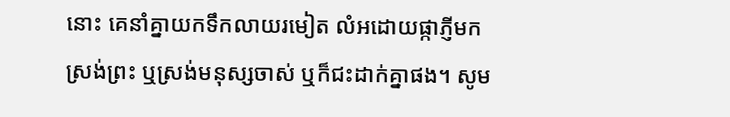នោះ គេនាំគ្នាយកទឹកលាយរមៀត លំអដោយផ្កាភ្ញីមកស្រង់ព្រះ ឬស្រង់មនុស្សចាស់ ឬក៏ជះដាក់គ្នាផង។ សូម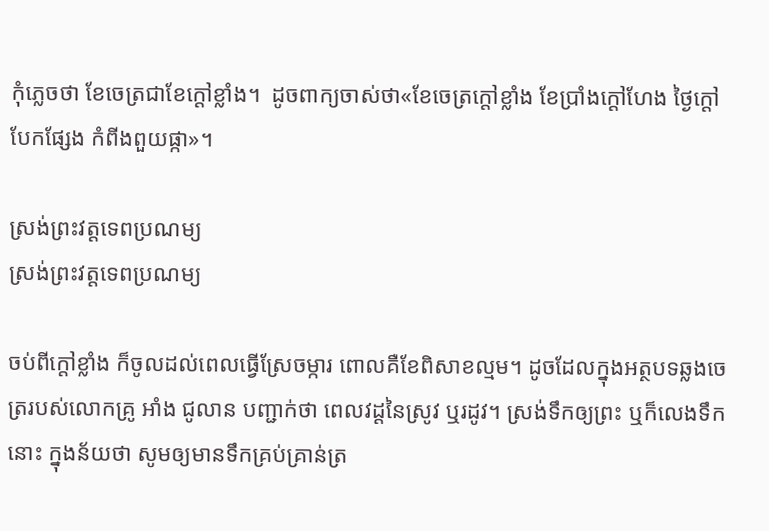កុំភ្លេចថា ខែចេត្រជាខែក្តៅខ្លាំង។  ដូចពាក្យចាស់ថា«ខែចេត្រក្តៅខ្លាំង ខែប្រាំងក្តៅហែង ថ្ងៃក្តៅបែកផ្សែង កំពីងពួយផ្កា»។

ស្រង់ព្រះវត្តទេពប្រណម្យ
ស្រង់ព្រះវត្តទេពប្រណម្យ

ចប់ពីក្តៅខ្លាំង ក៏ចូលដល់ពេលធ្វើស្រែចម្ការ ពោលគឺខែពិសាខល្មម។ ដូចដែលក្នុងអត្ថបទឆ្លងចេត្ររបស់លោកគ្រូ អាំង ជូលាន បញ្ជាក់ថា ពេលវដ្តនៃស្រូវ ឬរដូវ។ ស្រង់ទឹកឲ្យព្រះ ឬក៏លេងទឹកនោះ ក្នុងន័យថា សូមឲ្យមានទឹកគ្រប់គ្រាន់ត្រ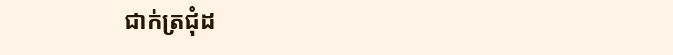ជាក់ត្រជុំដ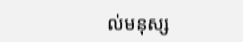ល់មនុស្ស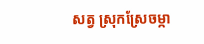សត្វ ស្រុកស្រែចម្កា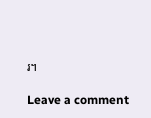រ។

Leave a comment